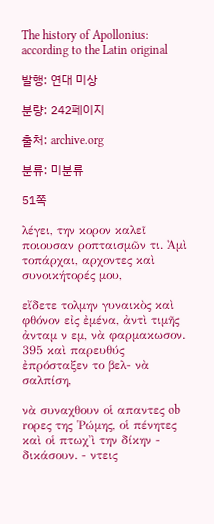The history of Apollonius: according to the Latin original

발행: 연대 미상

분량: 242페이지

출처: archive.org

분류: 미분류

51쪽

λέγει, την κορον καλεῖ ποιουσαν ροπταισμῶν τι. Ἀμὶ τοπάρχαι, αρχοντες καὶ συνοικήτορές μου,

εἴδετε τολμην γυναικὸς καὶ φθόνον εἰς ἐμένα, ἀντὶ τιμῆς ἀνταμ ν εμ, νὰ φαρμακωσον. 395 καὶ παρευθύς ἐπρόσταξεν το βελ- νὰ σαλπίση,

νὰ συναχθουν οἱ απαντες ob rορες της 'Pώμης, οἱ πένητες καὶ οἱ πτωχ'ὶ την δίκην - δικάσουν. - ντεις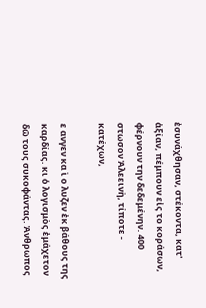ἐσυνάχθησαν, στέκοντα, κατ' ἀξίαν, πέμπουν εἰς το κοράσων, φέρνουν την δεδεμένην. 400 στωσον Ἀλεεινὴ, τίποτε - κατέχων,

ε ανγεν κα ὶ ο λυζεν ἐκ βάθους της καρδίας. κι ὁ λογισμὸς ἐμάχετον δῶ τους συκοφάντας. Ἀνθρωπος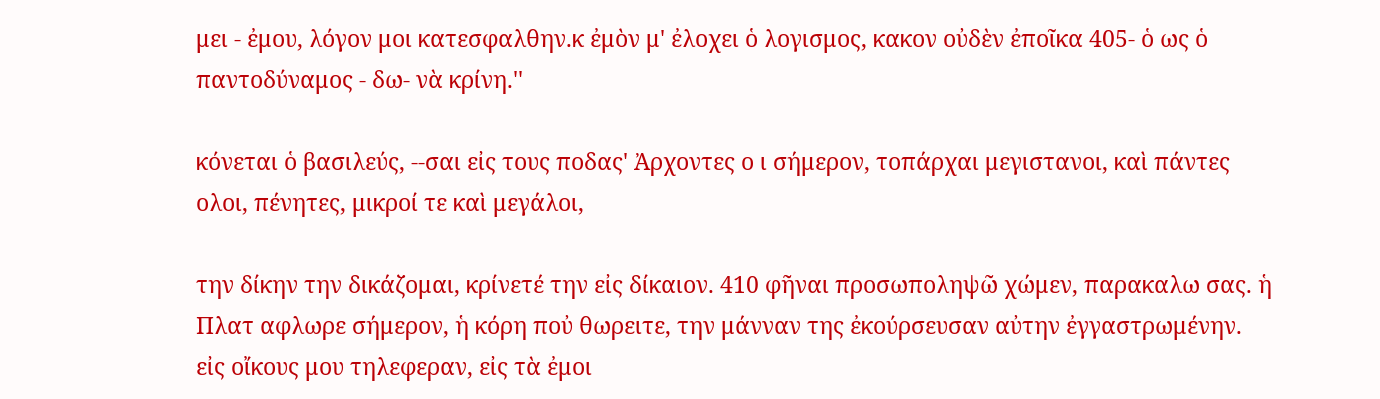μει - ἐμου, λόγον μοι κατεσφαλθην.κ ἐμὸν μ' ἐλοχει ὁ λογισμος, κακον οὐδὲν ἐποῖκα 405- ὁ ως ὁ παντοδύναμος - δω- νὰ κρίνη.''

κόνεται ὁ βασιλεύς, --σαι εἰς τους ποδας' Ἀρχοντες ο ι σήμερον, τοπάρχαι μεγιστανοι, καὶ πάντες ολοι, πένητες, μικροί τε καὶ μεγάλοι,

την δίκην την δικάζομαι, κρίνετέ την εἰς δίκαιον. 410 φῆναι προσωποληψῶ χώμεν, παρακαλω σας. ἡ Πλατ αφλωρε σήμερον, ἡ κόρη ποὐ θωρειτε, την μάνναν της ἐκούρσευσαν αὐτην ἐγγαστρωμένην. εἰς οἴκους μου τηλεφεραν, εἰς τὰ ἐμοι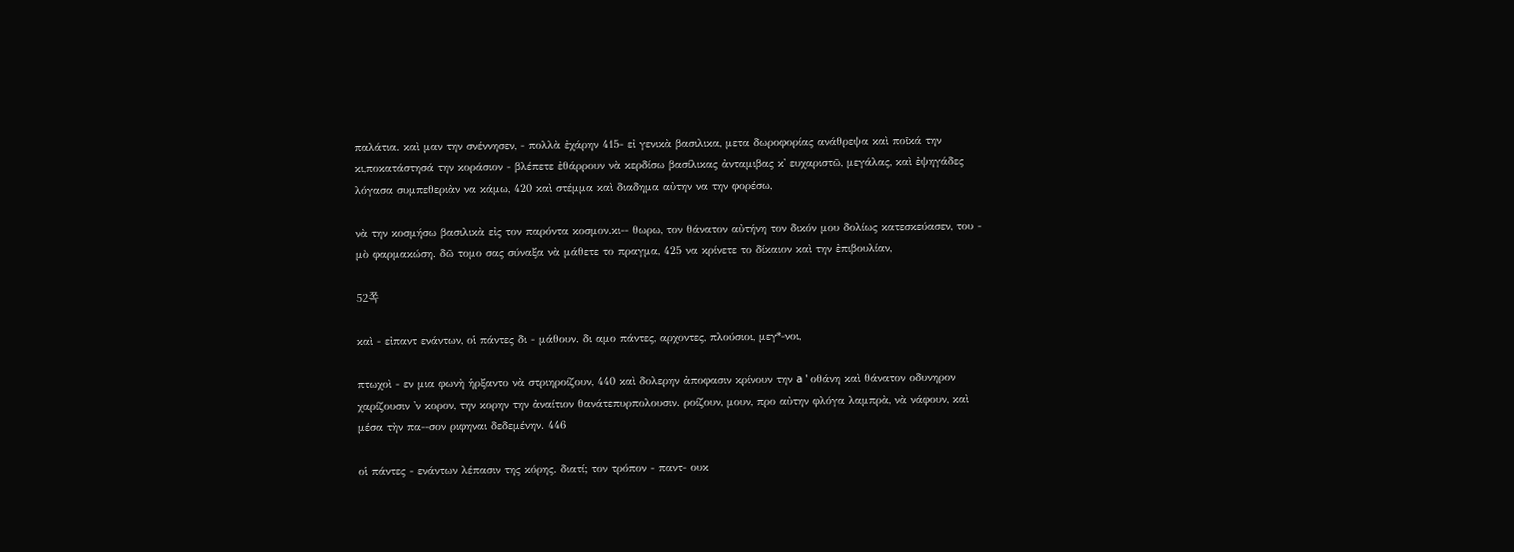παλάτια. καὶ μαν την σνέννησεν, - πολλὰ ἐχάρην 415- εἰ γενικὰ βασιλικα, μετα δωροφορίας ανάθρεψα καὶ ποῖκά την κι,ποκατάστησά την κοράσιον - βλέπετε ἐθάρρουν νὰ κερδίσω βασίλικας ἀνταμιβας κ' ευχαριστῶ, μεγάλας, καὶ ἐψηγάδες λόγασα συμπεθεριὰν να κάμω, 420 καὶ στέμμα καὶ διαδημα αὐτην να την φορέσω,

νὰ την κοσμήσω βασιλικὰ εἰς τον παρόντα κοσμον.κι-- θωρω, τον θάνατον αὐτήνη τον δικόν μου δολίως κατεσκεύασεν, του - μὸ φαρμακώση. δῶ τομο σας σύναξα νὰ μάθετε το πραγμα, 425 να κρίνετε το δίκαιον καὶ την ἐπιβουλίαν,

52쪽

καὶ - εἰπαντ ενάντων, οἱ πάντες δι - μάθουν. δι αμο πάντες, αρχοντες, πλούσιοι, μεγ*-νοι,

πτωχοὶ - εν μια φωνὴ ἡρξαντο νὰ στριηροίζουν, 440 καὶ δολερην ἀποφασιν κρίνουν την a ' οθάνη καὶ θάνατον οδυνηρον χαρίζουσιν 'ν κορον, την κορην την ἀναίτιον θανάτεπυρπολουσιν. ροίζουν, μουν, προ αὐτην φλόγα λαμπρὰ, νὰ νάφουν, καὶ μέσα τὴν πα--σον ριφηναι δεδεμένην. 446

οἱ πάντες - ενάντων λέπασιν της κόρης. διατί; τον τρόπον - παντ- ουκ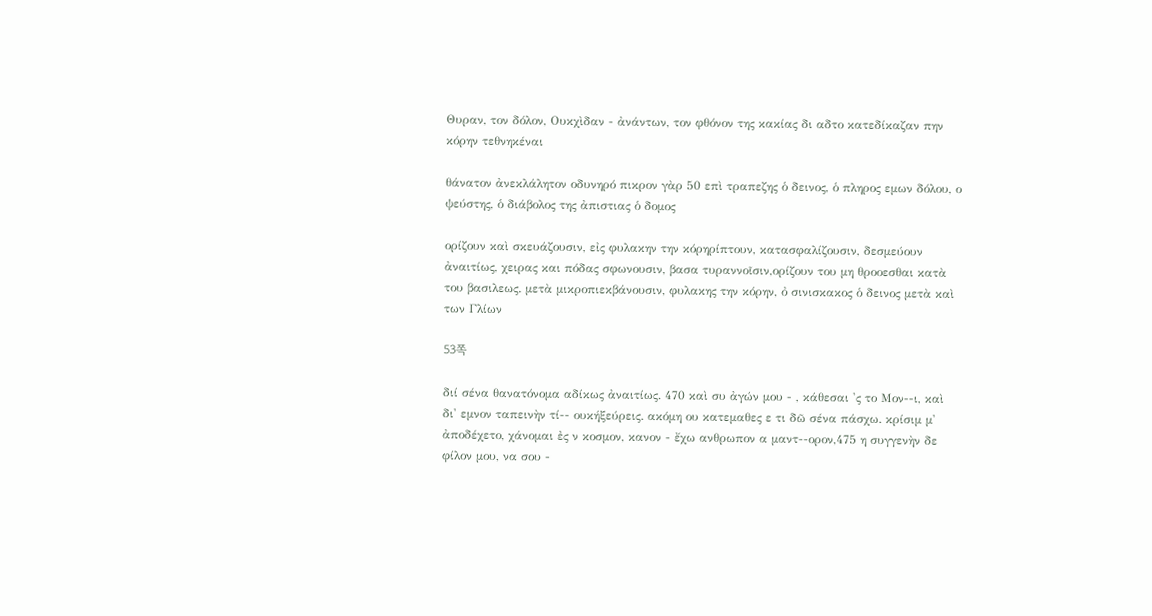Θυραν, τον δόλον, Ουκχὶδαν - ἀνάντων, τον φθόνον της κακίας δι αδτο κατεδίκαζαν πην κόρην τεθνηκέναι

θάνατον ἀνεκλάλητον οδυνηρό πικρον γὰρ 50 επὶ τραπεζης ὁ δεινος, ὁ πληρος εμων δόλου, ο ψεύστης, ὁ διάβολος της ἀπιστιας ὁ δομος

ορίζουν καὶ σκευάζουσιν, εἰς φυλακην την κόρηρίπτουν, κατασφαλίζουσιν, δεσμεύουν ἀναιτίως, χειρας και πόδας σφωνουσιν, βασα τυραννοῖσιν,ορίζουν του μη θροοεσθαι κατὰ του βασιλεως. μετὰ μικροπιεκβάνουσιν, φυλακης την κόρην, ὀ σινισκακος ὁ δεινος μετὰ καὶ των Γλίων

53쪽

διί σένα θανατόνομα αδίκως ἀναιτίως. 470 καὶ συ ἀγών μου - , κάθεσαι 'ς το Μον--ι, καὶ δι' εμνον ταπεινὴν τί-- ουκήξεύρεις. ακόμη ου κατεμαθες ε τι δῶ σένα πάσχω. κρίσιμ μ' ἀποδέχετο, χάνομαι ἐς ν κοσμον, κανον - ἔχω ανθρωπον α μαντ--ορον,475 η συγγενὴν δε φίλον μου, να σου -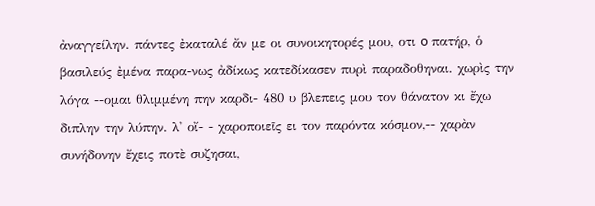ἀναγγείλην. πάντες ἐκαταλέ ἄν με οι συνοικητορές μου, οτι o πατήρ, ὁ βασιλεύς ἐμένα παρα-νως ἀδίκως κατεδίκασεν πυρὶ παραδοθηναι. χωρὶς την λόγα --ομαι θλιμμένη πην καρδι- 480 υ βλεπεις μου τον θάνατον κι ἔχω διπλην την λύπην. λ' οἴ- - χαροποιεῖς ει τον παρόντα κόσμον,-- χαρὰν συνήδονην ἔχεις ποτὲ συζησαι,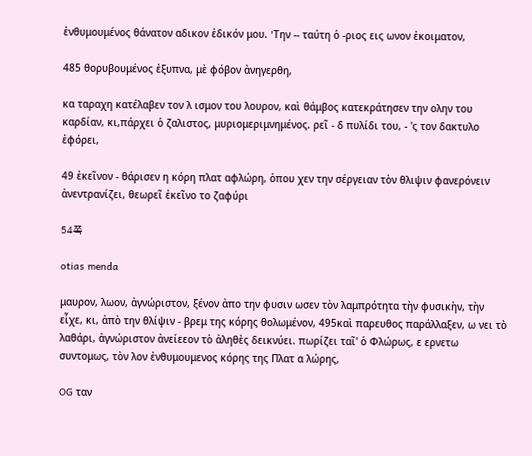ἐνθυμουμένος θάνατον αδικον ἐδικόν μου. 'Tην -- ταύτη ὁ -ριος εις ωνον ἐκοιματον,

485 θορυβουμένος ἐξυπνα, μὲ φόβον ἀνηγερθη,

κα ταραχη κατέλαβεν τον λ ισμον του λουρον, καὶ θάμβος κατεκράτησεν την ολην του καρδίαν, κι,πάρχει ὁ ζαλιστος, μυριομεριμνημένος. ρεῖ - δ πυλίδι του, - 'ς τον δακτυλο ἐφόρει,

49 ἐκεῖνον - θάρισεν η κόρη πλατ αφλώρη, ὁπου χεν την σέργειαν τὸν θλιψιν φανερόνειν ἀνεντρανίζει, θεωρεῖ ἐκεῖνο το ζαφύρι

54쪽

otias menda

μαυρον, λωον, ἀγνώριστον, ξένον ἀπο την φυσιν ωσεν τὸν λαμπρότητα τὴν φυσικὴν, τὴν εἶχε, κι, ἀπὸ την θλίψιν - βρεμ της κόρης θολωμένον, 495καὶ παρευθος παράλλαξεν, ω νει τὸ λαθάρι, ἀγνώριστον ἀνείεεον τὸ ἀληθὲς δεικνύει. πωρίζει ταῖ' ὁ Φλώρως, ε ερνετω συντομως, τὸν λον ἐνθυμουμενος κόρης της Πλατ α λώρης,

OG ταν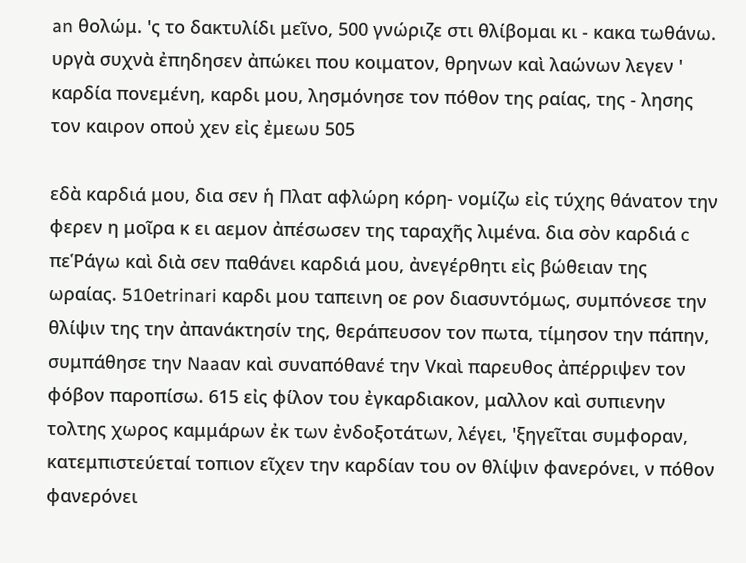an θολώμ. 'ς το δακτυλίδι μεῖνο, 500 γνώριζε στι θλίβομαι κι - κακα τωθάνω. υργὰ συχνὰ ἐπηδησεν ἀπώκει που κοιματον, θρηνων καὶ λαώνων λεγεν ' καρδία πονεμένη, καρδι μου, λησμόνησε τον πόθον της ραίας, της - λησης τον καιρον οποὐ χεν εἰς ἐμεωυ 505

εδὰ καρδιά μου, δια σεν ἡ Πλατ αφλώρη κόρη- νομίζω εἰς τύχης θάνατον την φερεν η μοῖρα κ ει αεμον ἀπέσωσεν της ταραχῆς λιμένα. δια σὸν καρδιά c πεῬάγω καὶ διὰ σεν παθάνει καρδιά μου, ἀνεγέρθητι εἰς βώθειαν της ωραίας. 510etrinari καρδι μου ταπεινη οε ρον διασυντόμως, συμπόνεσε την θλίψιν της την ἀπανάκτησίν της, θεράπευσον τον πωτα, τίμησον την πάπην, συμπάθησε την Naaαν καὶ συναπόθανέ την Vκαὶ παρευθος ἀπέρριψεν τον φόβον παροπίσω. 615 εἰς φίλον του ἐγκαρδιακον, μαλλον καὶ συπιενην τολτης χωρος καμμάρων ἐκ των ἐνδοξοτάτων, λέγει, 'ξηγεῖται συμφοραν, κατεμπιστεύεταί τοπιον εῖχεν την καρδίαν του ον θλίψιν φανερόνει, ν πόθον φανερόνει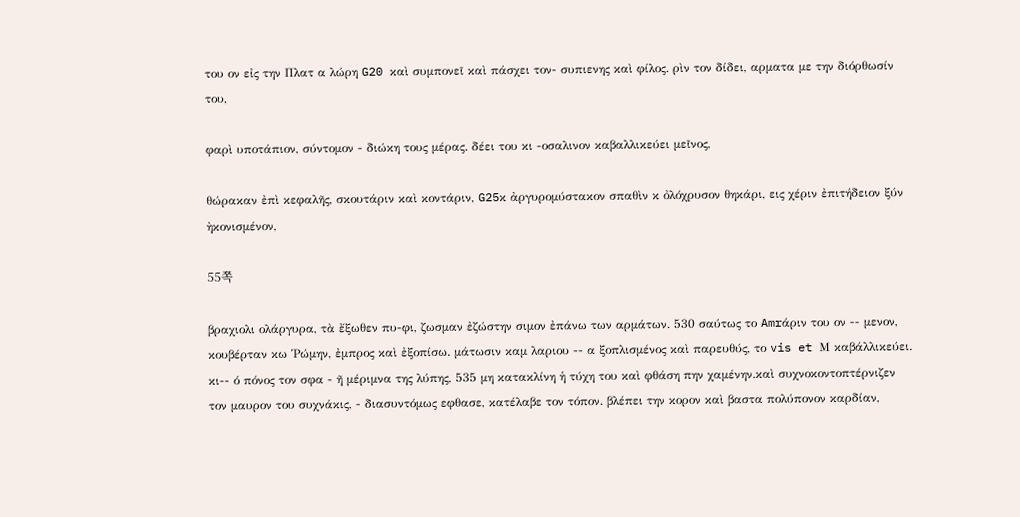του ον εἰς την Πλατ α λώρη G20 καὶ συμπονεῖ καὶ πάσχει τον- συπιενης καὶ φίλος. ρὶν τον δίδει, αρματα με την διόρθωσίν του,

φαρὶ υποτάπιον, σύντομον - διώκη τους μέρας. δέει του κι -οσαλινον καβαλλικεύει μεῖνος,

θώρακαν ἐπὶ κεφαλῆς, σκουτάριν καὶ κοντάριν, G25κ ἀργυρομύστακον σπαθὶν κ ὀλόχρυσον θηκάρι, εις χέριν ἐπιτήδειον ξύν ὴκονισμένον,

55쪽

βραχιολι ολάργυρα, τὰ ἔξωθεν πυ-φι, ζωσμαν ἐζώστην σιμον ἐπάνω των αρμάτων. 530 σαύτως το Amrάριν του ον -- μενον, κουβέρταν κω Ῥώμην, ἐμπρος καὶ ἐξοπίσω. μάτωσιν καμ λαριου -- α ξοπλισμένος καὶ παρευθύς, το vis et Μ καβάλλικεύει. κι-- ό πόνος τον σφα - ῆ μέριμνα της λύπης, 535 μη κατακλίνη ἡ τύχη του καὶ φθάση πην χαμένην.καὶ συχνοκοντοπτέρνιζεν τον μαυρον του συχνάκις, - διασυντόμως εφθασε, κατέλαβε τον τόπον. βλέπει την κορον καὶ βαστα πολύπονον καρδίαν,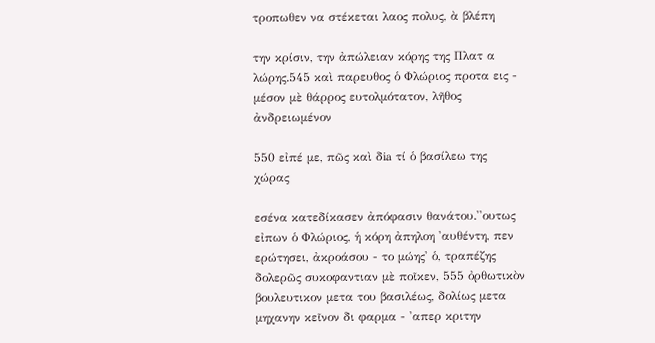τροπωθεν να στέκεται λαος πολυς, ὰ βλέπη

την κρίσιν, την ἀπώλειαν κόρης της Πλατ α λώρης.545 καὶ παρευθος ὁ Φλώριος προτα εις - μέσον μὲ θάρρος ευτολμότατον, λῆθος ἀνδρειωμένον

550 εἰπέ με, πῶς καὶ δia τί ὁ βασίλεω της χώρας

εσένα κατεδίκασεν ἀπόφασιν θανάτου.''ουτως εἰπων ὁ Φλώριος, ἡ κόρη ἀπηλοη 'αυθέντη, πεν ερώτησει, ἀκροάσου - το μώης' ὁ, τραπέζης δολερῶς συκοφαντιαν μὲ ποῖκεν, 555 ὀρθωτικὸν βουλευτικον μετα του βασιλέως, δολίως μετα μηχανην κεῖνον δι φαρμα - 'απερ κριτην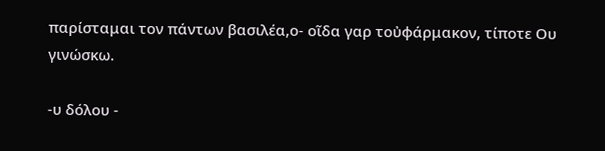παρίσταμαι τον πάντων βασιλέα,ο- οῖδα γαρ τοὐφάρμακον, τίποτε Oυ γινώσκω.

-υ δόλου -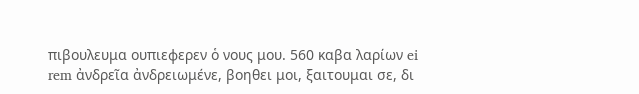πιβουλευμα ουπιεφερεν ὁ νους μου. 560 καβα λαρίων ei rem ἀνδρεῖα ἀνδρειωμένε, βοηθει μοι, ξαιτουμαι σε, δι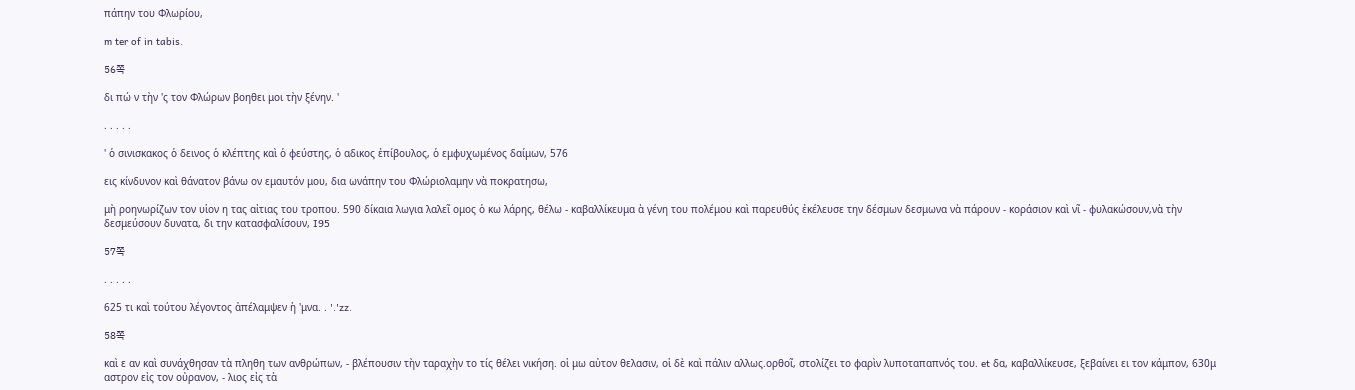πάπην του Φλωρίου,

m ter of in tabis.

56쪽

δι πώ ν τὴν 'ς τον Φλώρων βοηθει μοι τὴν ξένην. '

. . . . .

' ὁ σινισκακος ὁ δεινος ὁ κλέπτης καὶ ὁ φεύστης, ὁ αδικος ἐπίβουλος, ὁ εμφυχωμένος δαίμων, 576

εις κίνδυνον καὶ θάνατον βάνω ον εμαυτόν μου, δια ωνάπην του Φλώριολαμην νὰ ποκρατησω,

μὴ ροηνωρίζων τον υἱον η τας αἰτιας του τροπου. 590 δίκαια λωγια λαλεῖ ομος ὁ κω λάρης, θέλω - καβαλλίκευμα ὰ γένη του πολέμου καὶ παρευθύς ἐκέλευσε την δέσμων δεσμωνα νὰ πάρουν - κοράσιον καὶ νῖ - φυλακώσουν,νὰ τὴν δεσμεύσουν δυνατα, δι την κατασφαλίσουν, I95

57쪽

. . . . .

625 τι καὶ τούτου λέγοντος ἀπέλαμψεν ἡ 'μνα. . '.'zz.

58쪽

καὶ ε αν καὶ συνάχθησαν τὰ πληθη των ανθρώπων, - βλέπουσιν τὴν ταραχὴν το τίς θέλει νικήση. οἱ μω αὐτον θελασιν, οἱ δὲ καὶ πάλιν αλλως.ορθοῖ, στολίζει το φαρὶν λυποταπαπνός του. et δα, καβαλλίκευσε, ξεβαίνει ει τον κάμπον, 630μ αστρον εἰς τον οὐρανον, - λιος εἰς τὰ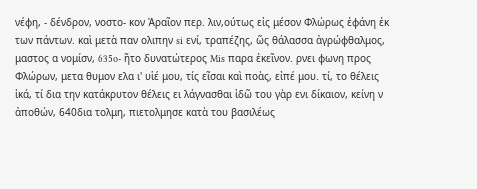νέφη, - δένδρον, νοστο- κον Ἀραῖον περ. λιν,ούτως εἰς μέσον Φλώρως ἐφάνη ἐκ των πάντων. καὶ μετὰ παν ολιπην si ενί, τραπέζης, ῶς θάλασσα ἀγρώφθαλμος, μαστος α νομίσν, 635o- ῆτο δυνατώτερος Mis παρα ἐκεῖνον. ρνει φωνη προς Φλώρων, μετα θυμον ελα ι' υἱέ μου, τίς εῖσαι καὶ ποὰς, εἰπέ μου. τί, το θέλεις ἰκά, τί δια την κατάκρυτον θέλεις ει λάγνασθαι ἰδῶ του γὰρ ενι δίκαιον, κείνη ν ἀποθών, 640δια τολμη, πιετολμησε κατὰ του βασιλέως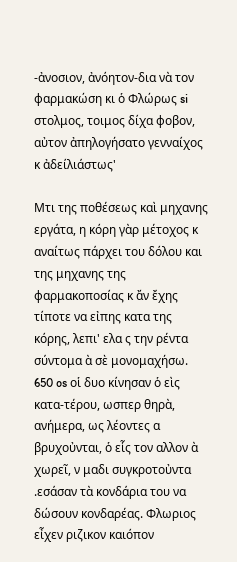-ἀνοσιον, ἀνόητον-δια νὰ τον φαρμακώση κι ὁ Φλώρως si στολμος, τοιμος δίχα φοβον, αὐτον ἀπηλογήσατο γενναίχος κ ἀδείλιάστως'

Mτι της ποθέσεως καὶ μηχανης εργάτα, η κόρη γὰρ μέτοχος κ αναίτως πάρχει του δόλου και της μηχανης της φαρμακοποσίας κ ἄν ἔχης τίποτε να εἰπης κατα της κόρης, λεπι' ελα ς την ρέντα σύντομα ὰ σὲ μονομαχήσω. 650 os οἱ δυο κίνησαν ὁ εὶς κατα-τέρου, ωσπερ θηρὰ, ανήμερα, ως λέοντες α βρυχοὐνται, ὁ εἷς τον αλλον ὰ χωρεῖ, ν μαδι συγκροτοὐντα .εσάσαν τὰ κονδάρια του να δώσουν κονδαρέας. Φλωριος εἶχεν ριζικον καιόπον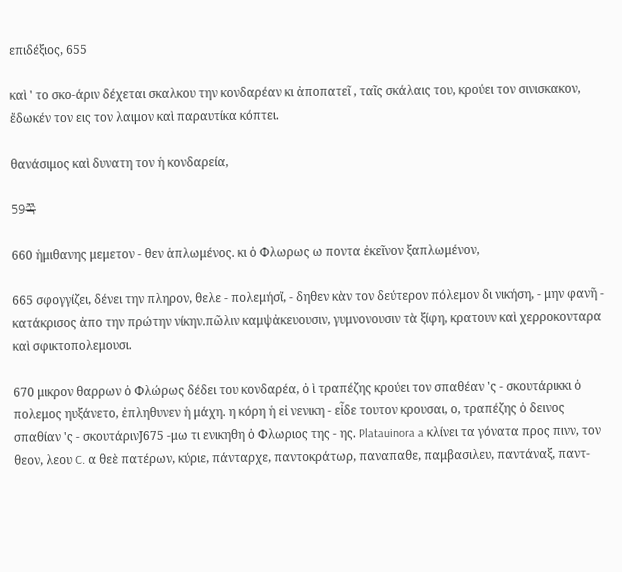επιδέξιος, 655

καὶ ' το σκο-άριν δέχεται σκαλκου την κονδαρέαν κι ἀποπατεῖ , ταῖς σκάλαις του, κρούει τον σινισκακον, ἔδωκέν τον εις τον λαιμον καὶ παραυτίκα κόπτει.

θανάσιμος καὶ δυνατη τον ἡ κονδαρεία,

59쪽

660 ἡμιθανης μεμετον - θεν ἁπλωμένος. κι ὁ Φλωρως ω ποντα ἐκεῖνον ξαπλωμένον,

665 σφογγίζει, δένει την πληρον, θελε - πολεμήσἴ, - δηθεν κὰν τον δεύτερον πόλεμον δι νικήση, - μην φανῆ - κατάκρισος ἀπο την πρώτην νίκην.πῶλιν καμψἀκευουσιν, γυμνονουσιν τὰ ξίφη, κρατουν καὶ χερροκονταρα καὶ σφικτοπολεμουσι.

670 μικρον θαρρων ὁ Φλώρως δέδει του κονδαρέα, ὀ ὶ τραπέζης κρούει τον σπαθέαν 'ς - σκουτάρικκι ὁ πολεμος ηυξάνετο, ἐπληθυνεν ἡ μάχη. η κόρη ἡ εἰ νενικη - εἶδε τουτον κρουσαι, ο, τραπέζης ὁ δεινος σπαθίαν 'ς - σκουτάρινJ675 -μω τι ενικηθη ὁ Φλωριος της - ης. Platauinora a κλίνει τα γόνατα προς πινν, τον θεον, λεου C. α θεὲ πατέρων, κύριε, πάνταρχε, παντοκράτωρ, παναπαθε, παμβασιλευ, παντάναξ, παντ-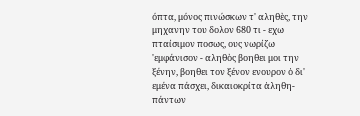όπτα, μόνος πινώσκων τ' αληθὲς, την μηχανην του δολον 680 τι - εχω πταίσιμον ποσως, ους νωρίζω 'εμφάνισον - αληθὸς βοηθει μοι την ξένην, βοηθει τον ξένον ενουρον ὁ δι' εμένα πάσχει, δικαιοκρίτα ἀληθη- πάντων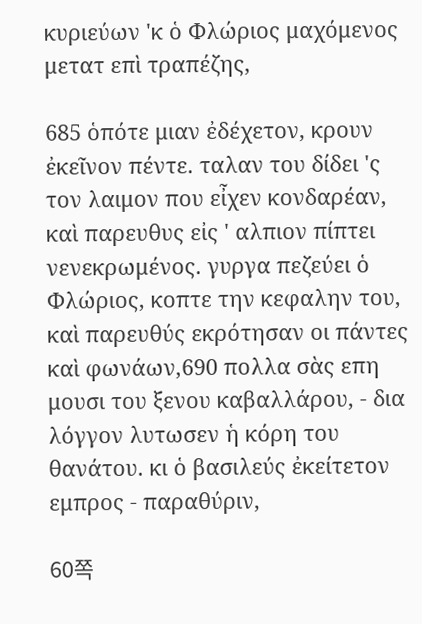κυριεύων 'κ ὁ Φλώριος μαχόμενος μετατ επὶ τραπέζης,

685 ὁπότε μιαν ἐδέχετον, κρουν ἐκεῖνον πέντε. ταλαν του δίδει 'ς τον λαιμον που εἶχεν κονδαρέαν, καὶ παρευθυς εἰς ' αλπιον πίπτει νενεκρωμένος. γυργα πεζεύει ὁ Φλώριος, κοπτε την κεφαλην του, καὶ παρευθύς εκρότησαν οι πάντες καὶ φωνάων,690 πολλα σὰς επη μουσι του ξενου καβαλλάρου, - δια λόγγον λυτωσεν ἡ κόρη του θανάτου. κι ὁ βασιλεύς ἐκείτετον εμπρος - παραθύριν,

60쪽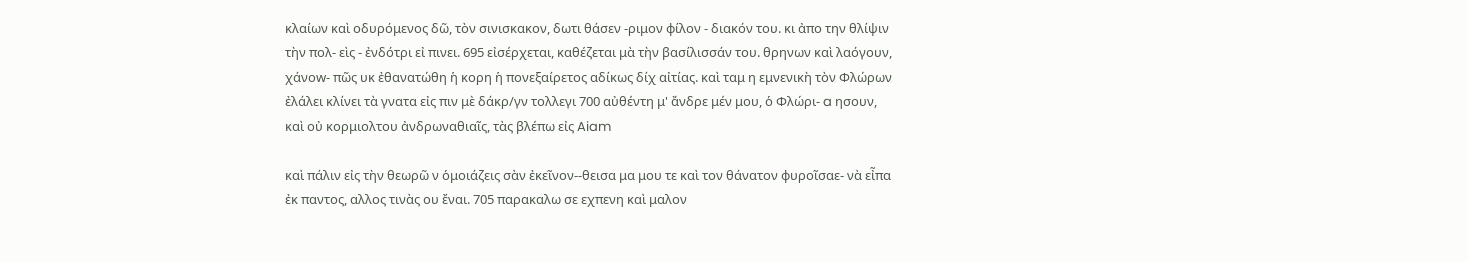κλαίων καὶ oδυρόμενος δῶ, τὸν σινισκακον, δωτι θάσεν -ριμον φίλον - διακόν του. κι ἀπο την θλίψιν τὴν πολ- εὶς - ἐνδότρι εἰ πινει. 695 εἰσέρχεται, καθέζεται μὰ τὴν βασίλισσάν του. θρηνων καὶ λαόγουν, χάνοw- πῶς υκ ἐθανατώθη ἡ κορη ἡ πονεξαίρετος αδίκως δίχ αἰτίας. καὶ ταμ η εμνενικὴ τὸν Φλώρων ἐλάλει κλίνει τὰ γνατα εἰς πιν μὲ δάκρ/γν τολλεγι 700 αὐθέντη μ' ἄνδρε μέν μου, ὁ Φλώρι- a ησουν, καὶ οὐ κορμιολτου ἀνδρωναθιαῖς, τὰς βλέπω εἰς Aiam

καὶ πάλιν εἰς τὴν θεωρῶ ν ὁμοιάζεις σὰν ἐκεῖνον--θεισα μα μου τε καὶ τον θάνατον φυροῖσαε- νὰ εἶπα ἐκ παντος, αλλος τινὰς ου ἔναι. 705 παρακαλω σε εχπενη καὶ μαλον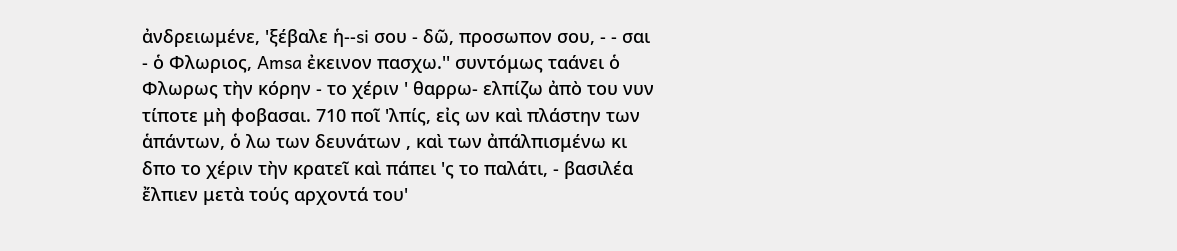ἀνδρειωμένε, 'ξέβαλε ἡ--si σου - δῶ, προσωπον σου, - - σαι - ὁ Φλωριος, Amsa ἐκεινον πασχω.'' συντόμως ταάνει ὁ Φλωρως τὴν κόρην - το χέριν ' θαρρω- ελπίζω ἀπὸ του νυν τίποτε μὴ φοβασαι. 710 ποῖ 'λπίς, εἰς ων καὶ πλάστην των ἁπάντων, ὁ λω των δευνάτων , καὶ των ἀπάλπισμένω κι δπο το χέριν τὴν κρατεῖ καὶ πάπει 'ς το παλάτι, - βασιλέα ἔλπιεν μετὰ τούς αρχοντά του'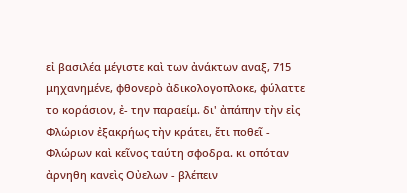εἰ βασιλέα μέγιστε καὶ των ἀνάκτων αναξ, 715 μηχανημένε, φθονερὸ ἀδικολογοπλοκε, φύλαττε το κοράσιον, ἐ- την παραείμ. δι' ἀπάπην τὴν εἰς Φλώριον ἐξακρήως τὴν κράτει, ἔτι ποθεῖ - Φλώρων καὶ κεῖνος ταύτη σφοδρα. κι οπόταν ἀρνηθη κανεὶς Οὐελων - βλέπειν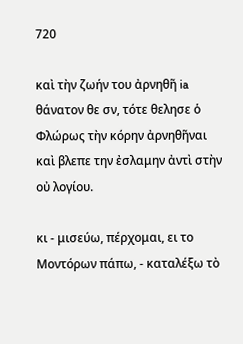720

καὶ τὴν ζωήν του ἀρνηθῆ ia θάνατον θε σν, τότε θελησε ὁ Φλώρως τὴν κόρην ἀρνηθῆναι καὶ βλεπε την ἐσλαμην ἀντὶ στὴν οὐ λογίου.

κι - μισεύω, πέρχομαι, ει το Μοντόρων πάπω, - καταλέξω τὸ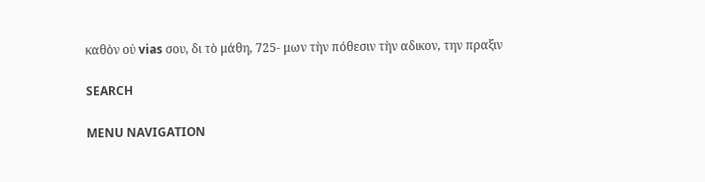καθὸν οὐ vias σου, δι τὸ μάθη, 725- μων τὴν πόθεσιν τὴν αδικον, την πραξιν

SEARCH

MENU NAVIGATION